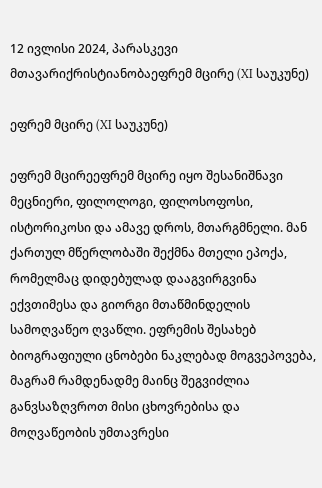12 ივლისი 2024, პარასკევი
მთავარიქრისტიანობაეფრემ მცირე (XI საუკუნე)

ეფრემ მცირე (XI საუკუნე)

ეფრემ მცირეეფრემ მცირე იყო შესანიშნავი მეცნიერი, ფილოლოგი, ფილოსოფოსი, ისტორიკოსი და ამავე დროს, მთარგმნელი. მან ქართულ მწერლობაში შექმნა მთელი ეპოქა, რომელმაც დიდებულად დააგვირგვინა ექვთიმესა და გიორგი მთაწმინდელის სამოღვაწეო ღვაწლი. ეფრემის შესახებ ბიოგრაფიული ცნობები ნაკლებად მოგვეპოვება, მაგრამ რამდენადმე მაინც შეგვიძლია განვსაზღვროთ მისი ცხოვრებისა და მოღვაწეობის უმთავრესი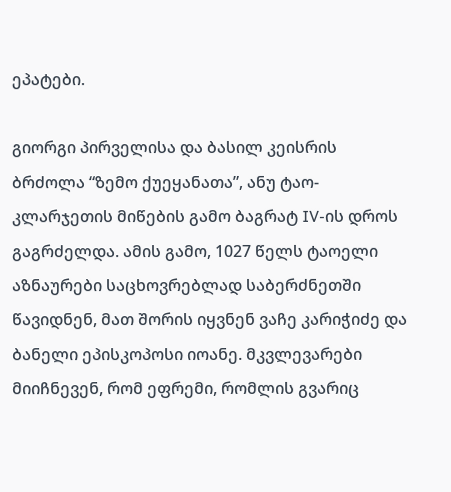ეპატები.

გიორგი პირველისა და ბასილ კეისრის ბრძოლა “ზემო ქუეყანათა”, ანუ ტაო-კლარჯეთის მიწების გამო ბაგრატ IV-ის დროს გაგრძელდა. ამის გამო, 1027 წელს ტაოელი აზნაურები საცხოვრებლად საბერძნეთში წავიდნენ, მათ შორის იყვნენ ვაჩე კარიჭიძე და ბანელი ეპისკოპოსი იოანე. მკვლევარები მიიჩნევენ, რომ ეფრემი, რომლის გვარიც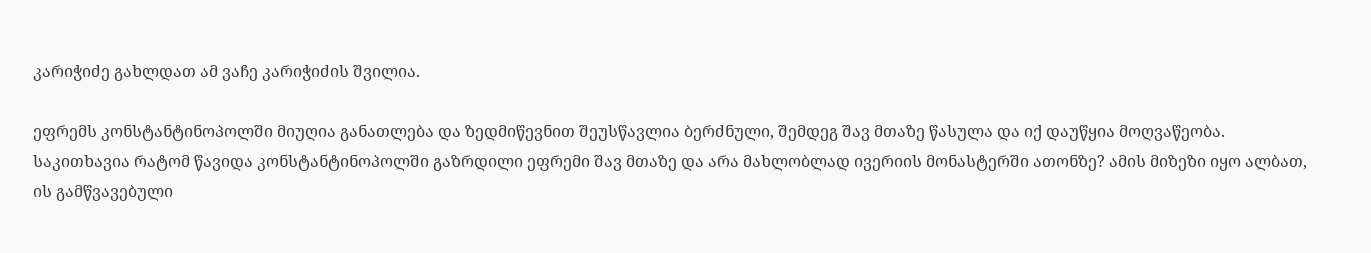კარიჭიძე გახლდათ ამ ვაჩე კარიჭიძის შვილია.

ეფრემს კონსტანტინოპოლში მიუღია განათლება და ზედმიწევნით შეუსწავლია ბერძნული, შემდეგ შავ მთაზე წასულა და იქ დაუწყია მოღვაწეობა. საკითხავია რატომ წავიდა კონსტანტინოპოლში გაზრდილი ეფრემი შავ მთაზე და არა მახლობლად ივერიის მონასტერში ათონზე? ამის მიზეზი იყო ალბათ, ის გამწვავებული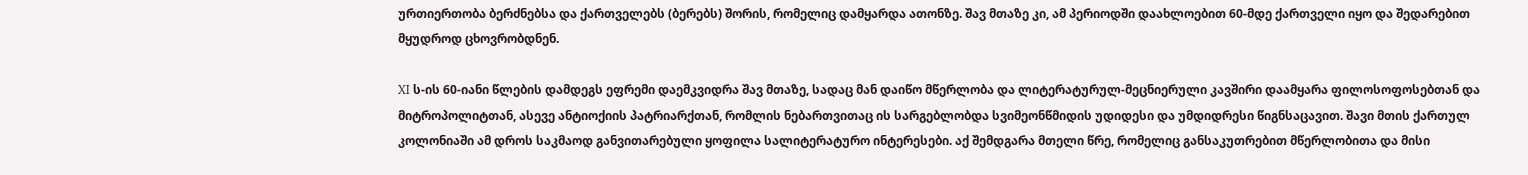ურთიერთობა ბერძნებსა და ქართველებს (ბერებს) შორის, რომელიც დამყარდა ათონზე. შავ მთაზე კი, ამ პერიოდში დაახლოებით 60-მდე ქართველი იყო და შედარებით მყუდროდ ცხოვრობდნენ.

XI ს-ის 60-იანი წლების დამდეგს ეფრემი დაემკვიდრა შავ მთაზე, სადაც მან დაიწო მწერლობა და ლიტერატურულ-მეცნიერული კავშირი დაამყარა ფილოსოფოსებთან და მიტროპოლიტთან, ასევე ანტიოქიის პატრიარქთან, რომლის ნებართვითაც ის სარგებლობდა სვიმეონწმიდის უდიდესი და უმდიდრესი წიგნსაცავით. შავი მთის ქართულ კოლონიაში ამ დროს საკმაოდ განვითარებული ყოფილა სალიტერატურო ინტერესები. აქ შემდგარა მთელი წრე, რომელიც განსაკუთრებით მწერლობითა და მისი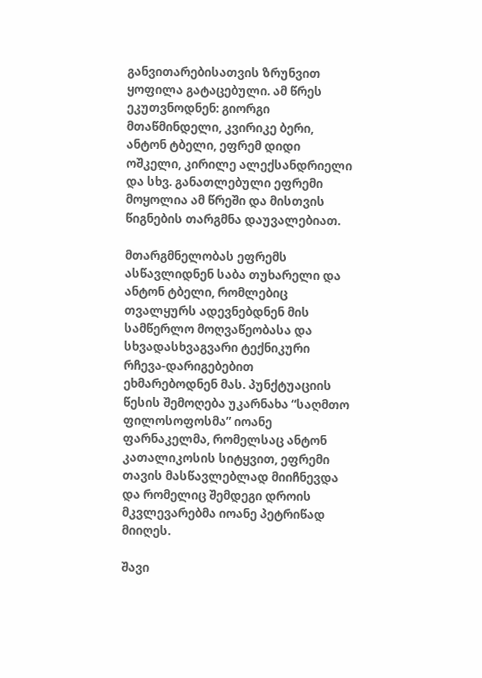განვითარებისათვის ზრუნვით ყოფილა გატაცებული. ამ წრეს ეკუთვნოდნენ: გიორგი მთაწმინდელი, კვირიკე ბერი, ანტონ ტბელი, ეფრემ დიდი ოშკელი, კირილე ალექსანდრიელი და სხვ. განათლებული ეფრემი მოყოლია ამ წრეში და მისთვის წიგნების თარგმნა დაუვალებიათ.

მთარგმნელობას ეფრემს ასწავლიდნენ საბა თუხარელი და ანტონ ტბელი, რომლებიც თვალყურს ადევნებდნენ მის სამწერლო მოღვაწეობასა და სხვადასხვაგვარი ტექნიკური რჩევა-დარიგებებით ეხმარებოდნენ მას. პუნქტუაციის წესის შემოღება უკარნახა “საღმთო ფილოსოფოსმა” იოანე ფარნაკელმა, რომელსაც ანტონ კათალიკოსის სიტყვით, ეფრემი თავის მასწავლებლად მიიჩნევდა და რომელიც შემდეგი დროის მკვლევარებმა იოანე პეტრიწად მიიღეს.

შავი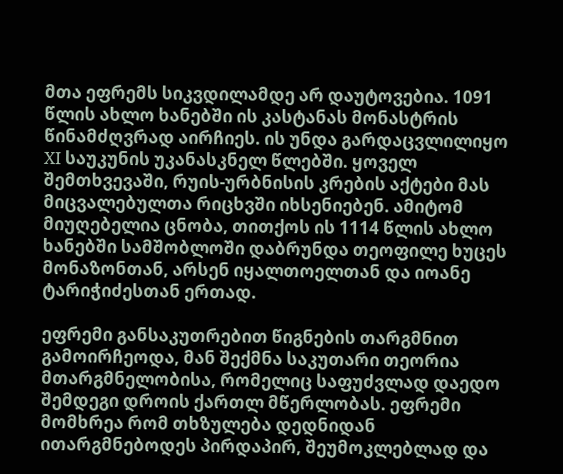მთა ეფრემს სიკვდილამდე არ დაუტოვებია. 1091 წლის ახლო ხანებში ის კასტანას მონასტრის წინამძღვრად აირჩიეს. ის უნდა გარდაცვლილიყო XI საუკუნის უკანასკნელ წლებში. ყოველ შემთხვევაში, რუის-ურბნისის კრების აქტები მას მიცვალებულთა რიცხვში იხსენიებენ. ამიტომ მიუღებელია ცნობა, თითქოს ის 1114 წლის ახლო ხანებში სამშობლოში დაბრუნდა თეოფილე ხუცეს მონაზონთან, არსენ იყალთოელთან და იოანე ტარიჭიძესთან ერთად.

ეფრემი განსაკუთრებით წიგნების თარგმნით გამოირჩეოდა, მან შექმნა საკუთარი თეორია მთარგმნელობისა, რომელიც საფუძვლად დაედო შემდეგი დროის ქართლ მწერლობას. ეფრემი მომხრეა რომ თხზულება დედნიდან ითარგმნებოდეს პირდაპირ, შეუმოკლებლად და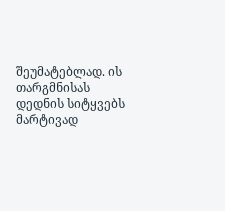შეუმატებლად. ის თარგმნისას დედნის სიტყვებს მარტივად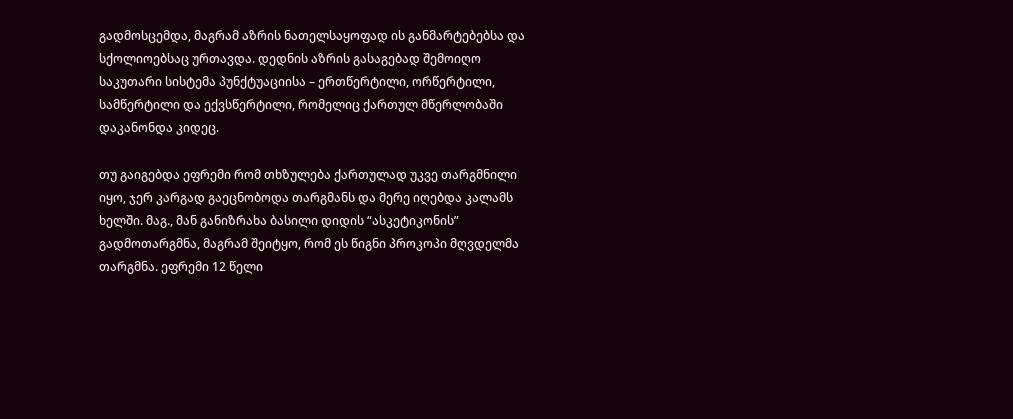გადმოსცემდა, მაგრამ აზრის ნათელსაყოფად ის განმარტებებსა და სქოლიოებსაც ურთავდა. დედნის აზრის გასაგებად შემოიღო საკუთარი სისტემა პუნქტუაციისა – ერთწერტილი, ორწერტილი, სამწერტილი და ექვსწერტილი, რომელიც ქართულ მწერლობაში დაკანონდა კიდეც.

თუ გაიგებდა ეფრემი რომ თხზულება ქართულად უკვე თარგმნილი იყო, ჯერ კარგად გაეცნობოდა თარგმანს და მერე იღებდა კალამს ხელში. მაგ., მან განიზრახა ბასილი დიდის “ასკეტიკონის” გადმოთარგმნა, მაგრამ შეიტყო, რომ ეს წიგნი პროკოპი მღვდელმა თარგმნა. ეფრემი 12 წელი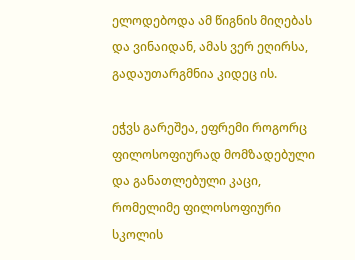ელოდებოდა ამ წიგნის მიღებას და ვინაიდან, ამას ვერ ეღირსა, გადაუთარგმნია კიდეც ის.

ეჭვს გარეშეა, ეფრემი როგორც ფილოსოფიურად მომზადებული და განათლებული კაცი, რომელიმე ფილოსოფიური სკოლის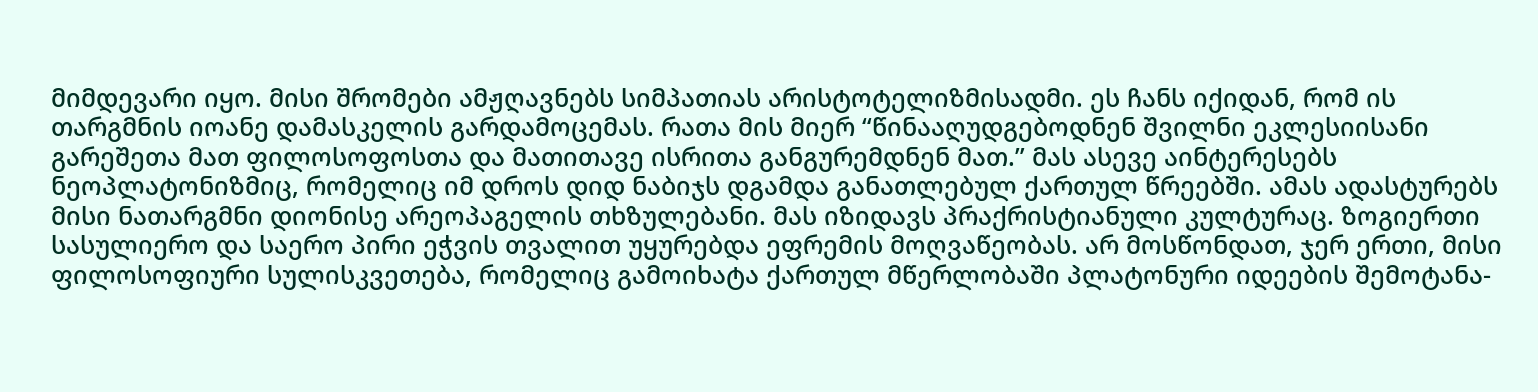მიმდევარი იყო. მისი შრომები ამჟღავნებს სიმპათიას არისტოტელიზმისადმი. ეს ჩანს იქიდან, რომ ის თარგმნის იოანე დამასკელის გარდამოცემას. რათა მის მიერ “წინააღუდგებოდნენ შვილნი ეკლესიისანი გარეშეთა მათ ფილოსოფოსთა და მათითავე ისრითა განგურემდნენ მათ.” მას ასევე აინტერესებს ნეოპლატონიზმიც, რომელიც იმ დროს დიდ ნაბიჯს დგამდა განათლებულ ქართულ წრეებში. ამას ადასტურებს მისი ნათარგმნი დიონისე არეოპაგელის თხზულებანი. მას იზიდავს პრაქრისტიანული კულტურაც. ზოგიერთი სასულიერო და საერო პირი ეჭვის თვალით უყურებდა ეფრემის მოღვაწეობას. არ მოსწონდათ, ჯერ ერთი, მისი ფილოსოფიური სულისკვეთება, რომელიც გამოიხატა ქართულ მწერლობაში პლატონური იდეების შემოტანა-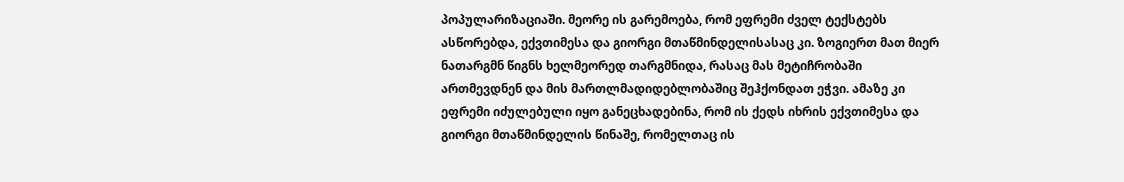პოპულარიზაციაში. მეორე ის გარემოება, რომ ეფრემი ძველ ტექსტებს ასწორებდა, ექვთიმესა და გიორგი მთაწმინდელისასაც კი. ზოგიერთ მათ მიერ ნათარგმნ წიგნს ხელმეორედ თარგმნიდა, რასაც მას მეტიჩრობაში ართმევდნენ და მის მართლმადიდებლობაშიც შეჰქონდათ ეჭვი. ამაზე კი ეფრემი იძულებული იყო განეცხადებინა, რომ ის ქედს იხრის ექვთიმესა და გიორგი მთაწმინდელის წინაშე, რომელთაც ის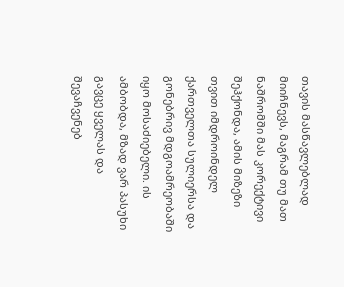თავის მასწავლებლად მიიჩნევს, მაგრამ თუ მათ ნაშრომში მას კორექტივი შეჰქონდა, ამის მიზეზი თვით იმდროინდელ ქართველთა სულიერსა და გონებრივ მდგოამრეობაში იყო მოსაძიებელი. ის ამბობდა, მზად ვარ პასუხი გავცე ყველას და შევაჩვენებ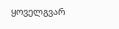ყოველგვარ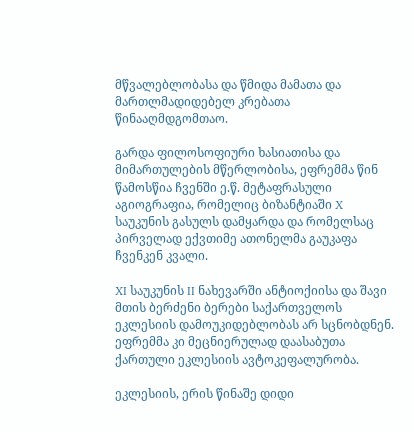მწვალებლობასა და წმიდა მამათა და მართლმადიდებელ კრებათა წინააღმდგომთაო.

გარდა ფილოსოფიური ხასიათისა და მიმართულების მწერლობისა, ეფრემმა წინ წამოსწია ჩვენში ე.წ. მეტაფრასული აგიოგრაფია, რომელიც ბიზანტიაში X საუკუნის გასულს დამყარდა და რომელსაც პირველად ექვთიმე ათონელმა გაუკაფა ჩვენკენ კვალი.

XI საუკუნის II ნახევარში ანტიოქიისა და შავი მთის ბერძენი ბერები საქართველოს ეკლესიის დამოუკიდებლობას არ სცნობდნენ. ეფრემმა კი მეცნიერულად დაასაბუთა ქართული ეკლესიის ავტოკეფალურობა.

ეკლესიის, ერის წინაშე დიდი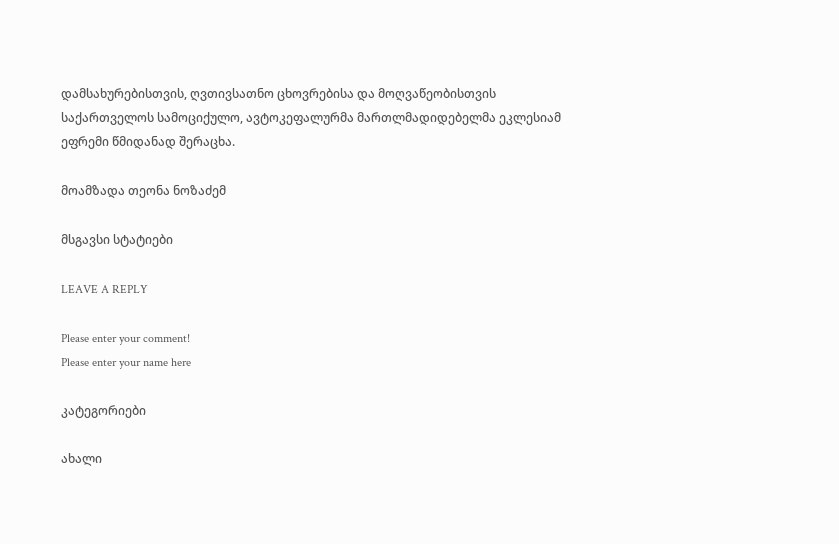დამსახურებისთვის, ღვთივსათნო ცხოვრებისა და მოღვაწეობისთვის საქართველოს სამოციქულო, ავტოკეფალურმა მართლმადიდებელმა ეკლესიამ ეფრემი წმიდანად შერაცხა.

მოამზადა თეონა ნოზაძემ

მსგავსი სტატიები

LEAVE A REPLY

Please enter your comment!
Please enter your name here

კატეგორიები

ახალი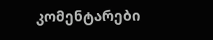კომენტარები